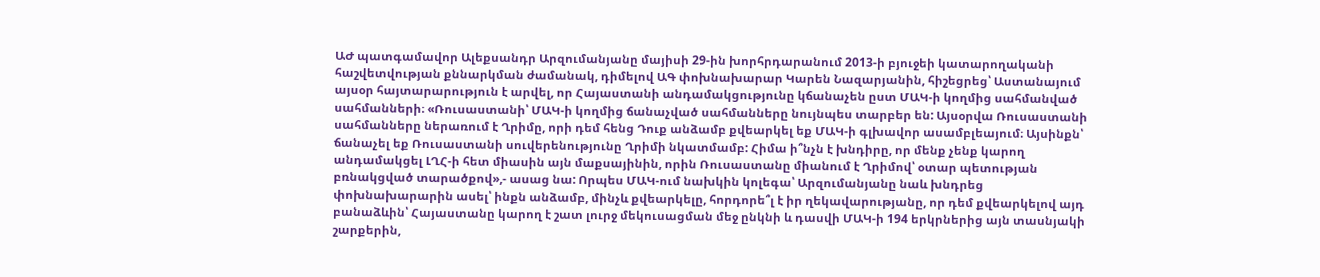ԱԺ պատգամավոր Ալեքսանդր Արզումանյանը մայիսի 29-ին խորհրդարանում 2013-ի բյուջեի կատարողականի հաշվետվության քննարկման ժամանակ, դիմելով ԱԳ փոխնախարար Կարեն Նազարյանին, հիշեցրեց՝ Աստանայում այսօր հայտարարություն է արվել, որ Հայաստանի անդամակցությունը կճանաչեն ըստ ՄԱԿ-ի կողմից սահմանված սահմանների։ «Ռուսաստանի՝ ՄԱԿ-ի կողմից ճանաչված սահմանները նույնպես տարբեր են: Այսօրվա Ռուսաստանի սահմանները ներառում է Ղրիմը, որի դեմ հենց Դուք անձամբ քվեարկել եք ՄԱԿ-ի գլխավոր ասամբլեայում։ Այսինքն՝ ճանաչել եք Ռուսաստանի սուվերենությունը Ղրիմի նկատմամբ: Հիմա ի՞նչն է խնդիրը, որ մենք չենք կարող անդամակցել ԼՂՀ-ի հետ միասին այն մաքսայինին, որին Ռուսաստանը միանում է Ղրիմով՝ օտար պետության բռնակցված տարածքով»,- ասաց նա: Որպես ՄԱԿ-ում նախկին կոլեգա՝ Արզումանյանը նաև խնդրեց փոխնախարարին ասել՝ ինքն անձամբ, մինչև քվեարկելը, հորդորե՞լ է իր ղեկավարությանը, որ դեմ քվեարկելով այդ բանաձևին՝ Հայաստանը կարող է շատ լուրջ մեկուսացման մեջ ընկնի և դասվի ՄԱԿ-ի 194 երկրներից այն տասնյակի շարքերին,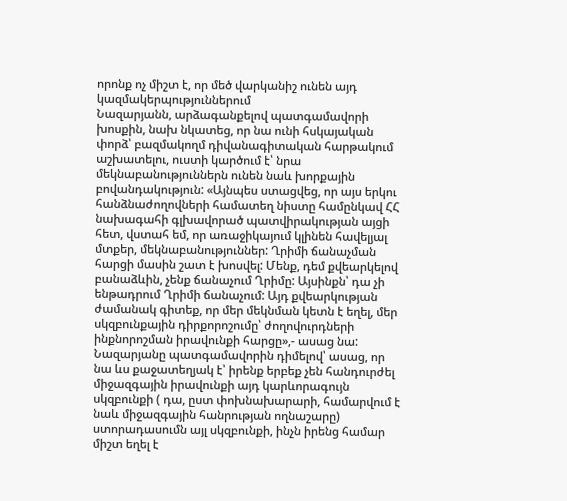որոնք ոչ միշտ է, որ մեծ վարկանիշ ունեն այդ կազմակերպություններում
Նազարյանն, արձագանքելով պատգամավորի խոսքին, նախ նկատեց, որ նա ունի հսկայական փորձ՝ բազմակողմ դիվանագիտական հարթակում աշխատելու, ուստի կարծում է՝ նրա մեկնաբանություններն ունեն նաև խորքային բովանդակություն: «Այնպես ստացվեց, որ այս երկու հանձնաժողովների համատեղ նիստը համընկավ ՀՀ նախագահի գլխավորած պատվիրակության այցի հետ, վստահ եմ, որ առաջիկայում կլինեն հավելյալ մտքեր, մեկնաբանություններ: Ղրիմի ճանաչման հարցի մասին շատ է խոսվել: Մենք, դեմ քվեարկելով բանաձևին, չենք ճանաչում Ղրիմը: Այսինքն՝ դա չի ենթադրում Ղրիմի ճանաչում: Այդ քվեարկության ժամանակ գիտեք, որ մեր մեկնման կետն է եղել, մեր սկզբունքային դիրքորոշումը՝ ժողովուրդների ինքնորոշման իրավունքի հարցը»,- ասաց նա: Նազարյանը պատգամավորին դիմելով՝ ասաց, որ նա ևս քաջատեղյակ է՝ իրենք երբեք չեն հանդուրժել միջազգային իրավունքի այդ կարևորագույն սկզբունքի ( դա, ըստ փոխնախարարի, համարվում է նաև միջազգային հանրության ողնաշարը) ստորադասումն այլ սկզբունքի, ինչն իրենց համար միշտ եղել է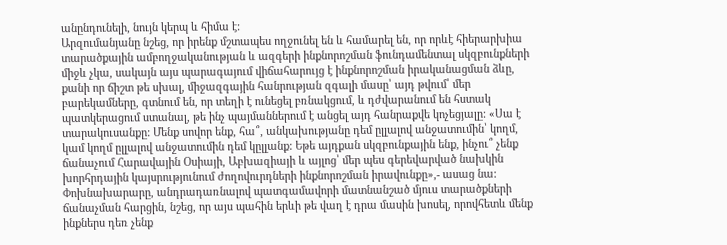անընդունելի, նույն կերպ և հիմա է:
Արզումանյանը նշեց, որ իրենք մշտապես ողջունել են և համարել են, որ որևէ հիերարխիա տարածքային ամբողջականության և ազգերի ինքնորոշման ֆունդամենտալ սկզբունքների միջև չկա, սակայն այս պարագայում վիճահարույց է ինքնորոշման իրականացման ձևը, քանի որ ճիշտ թե սխալ, միջազգային հանրության զգալի մասը՝ այդ թվում՝ մեր բարեկամները, գտնում են, որ տեղի է ունեցել բռնակցում, և դժվարանում են հստակ պատկերացում ստանալ, թե ինչ պայմաններում է անցել այդ հանրաքվե կոչեցյալը: «Սա է տարակուսանքը: Մենք սովոր ենք, հա՞, անկախությանը դեմ ըլլալով անջատումին՝ կողմ, կամ կողմ ըլլալով անջատումին դեմ կըլլանք: Եթե այդքան սկզբունքային ենք, ինչու՞ չենք ճանաչում Հարավային Օսիայի, Աբխազիայի և այլոց՝ մեր պես գերեվարված նախկին խորհրդային կայսրությունում ժողովուրդների ինքնորոշման իրավունքը»,- ասաց նա:
Փոխնախարարը, անդրադառնալով պատգամավորի մատնանշած մյուս տարածքների ճանաչման հարցին, նշեց, որ այս պահին երևի թե վաղ է դրա մասին խոսել, որովհետև մենք ինքներս դեռ չենք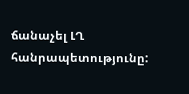ճանաչել ԼՂ հանրապետությունը: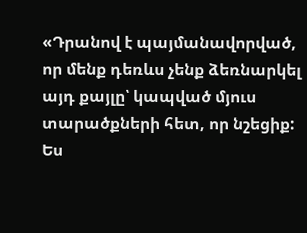«Դրանով է պայմանավորված, որ մենք դեռևս չենք ձեռնարկել այդ քայլը՝ կապված մյուս տարածքների հետ, որ նշեցիք: Ես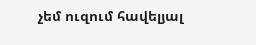չեմ ուզում հավելյալ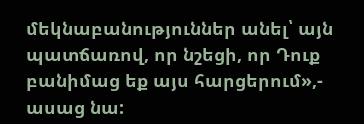մեկնաբանություններ անել՝ այն պատճառով, որ նշեցի, որ Դուք բանիմաց եք այս հարցերում»,- ասաց նա: